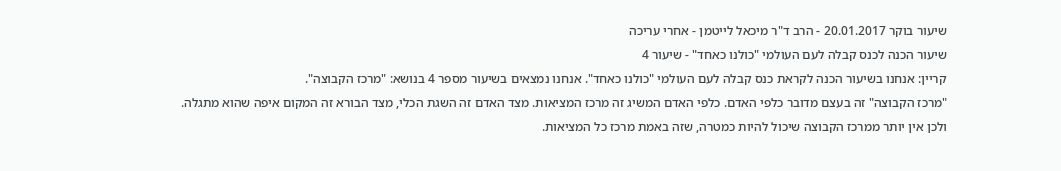שיעור בוקר 20.01.2017 - הרב ד"ר מיכאל לייטמן - אחרי עריכה
שיעור הכנה לכנס קבלה לעם העולמי "כולנו כאחד" - שיעור 4
קריין: אנחנו בשיעור הכנה לקראת כנס קבלה לעם העולמי "כולנו כאחד". אנחנו נמצאים בשיעור מספר 4 בנושא: "מרכז הקבוצה".
"מרכז הקבוצה" זה בעצם מדובר כלפי האדם. כלפי האדם המשיג זה מרכז המציאות. מצד האדם זה השגת הכלי, מצד הבורא זה המקום איפה שהוא מתגלה. ולכן אין יותר ממרכז הקבוצה שיכול להיות כמטרה, שזה באמת מרכז כל המציאות.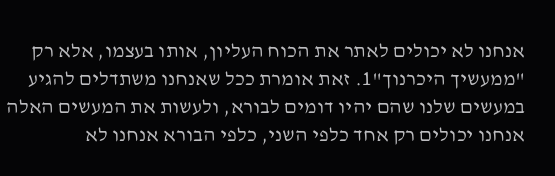אנחנו לא יכולים לאתר את הכוח העליון, אותו בעצמו, אלא רק "ממעשיך היכרנוך"1. זאת אומרת ככל שאנחנו משתדלים להגיע במעשים שלנו שהם יהיו דומים לבורא, ולעשות את המעשים האלה אנחנו יכולים רק אחד כלפי השני, כלפי הבורא אנחנו לא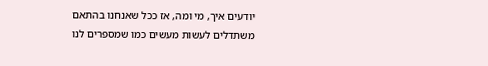יודעים איך, מי ומה, אז ככל שאנחנו בהתאם משתדלים לעשות מעשים כמו שמספרים לנו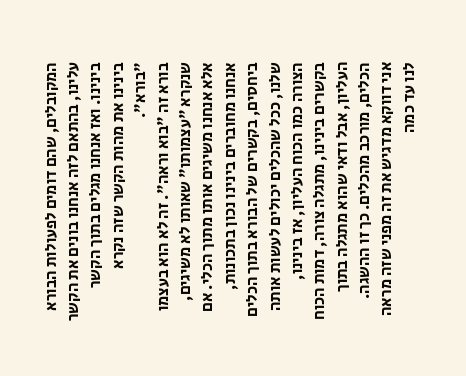המקובלים, שהם דומים לפעולות הבורא עלינו, בהתאם לזה אנחנו בונים את הקשר בינינו. ואז אנחנו מגלים בתוך הקשר בינינו את מהות הקשר שזה נקרא "בורא".
בורא זה "בוא וראה". זה לא הוא בעצמו שנקרא "עצמותו" שאותו לא משיגים, אלא אנחנו משיגים אותו מתוך הכלי. אם אנחנו מחוברים בינינו נכון בתכונות, ביחסים, בקשרים של הבורא בתוך הכלים שלנו, ככל שהכלים יכולים לעשות אותה הצורה כמו הכוח העליון, אז בינינו, בקשרים בינינו, מתגלה צורה, דמות הכוח העליון, אבל ודאי שהוא מתגלה בתוך הכלים, מורכב מהכלים. כך זו ההשגה.
אני דווקא מדגיש את זה מפני שזה מראה לנו עד כמה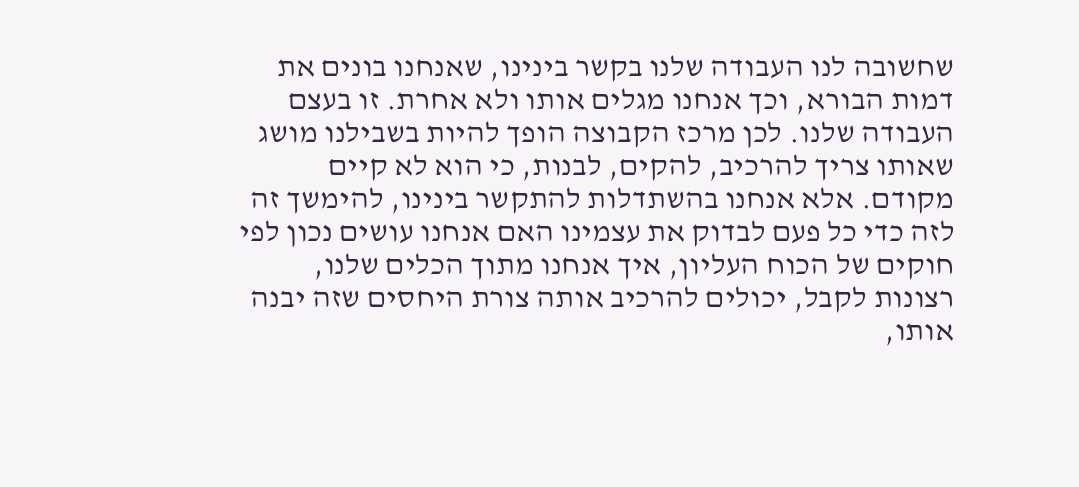שחשובה לנו העבודה שלנו בקשר בינינו, שאנחנו בונים את דמות הבורא, וכך אנחנו מגלים אותו ולא אחרת. זו בעצם העבודה שלנו. לכן מרכז הקבוצה הופך להיות בשבילנו מושג שאותו צריך להרכיב, להקים, לבנות, כי הוא לא קיים מקודם. אלא אנחנו בהשתדלות להתקשר בינינו, להימשך זה לזה כדי כל פעם לבדוק את עצמינו האם אנחנו עושים נכון לפי חוקים של הכוח העליון, איך אנחנו מתוך הכלים שלנו, רצונות לקבל, יכולים להרכיב אותה צורת היחסים שזה יבנה אותו,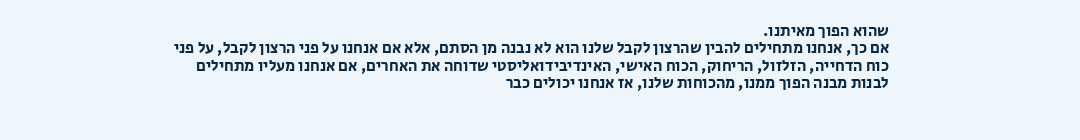שהוא הפוך מאיתנו.
אם כך, אנחנו מתחילים להבין שהרצון לקבל שלנו הוא לא נבנה מן הסתם, אלא אם אנחנו על פני הרצון לקבל, על פני כוח הדחייה, הזלזול, הריחוק, הכוח האישי, האינדיבידואליסטי שדוחה את האחרים, אם אנחנו מעליו מתחילים לבנות מבנה הפוך ממנו, מהכוחות שלנו, אז אנחנו יכולים כבר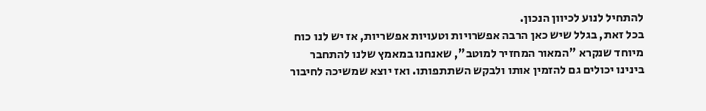להתחיל לנוע לכיוון הנכון.
בכל זאת, בגלל שיש כאן הרבה אפשרויות וטעויות אפשריות, אז יש לנו כוח מיוחד שנקרא "המאור המחזיר למוטב", שאנחנו במאמץ שלנו להתחבר בינינו יכולים גם להזמין אותו ולבקש השתתפותו. ואז יוצא שמשיכה לחיבור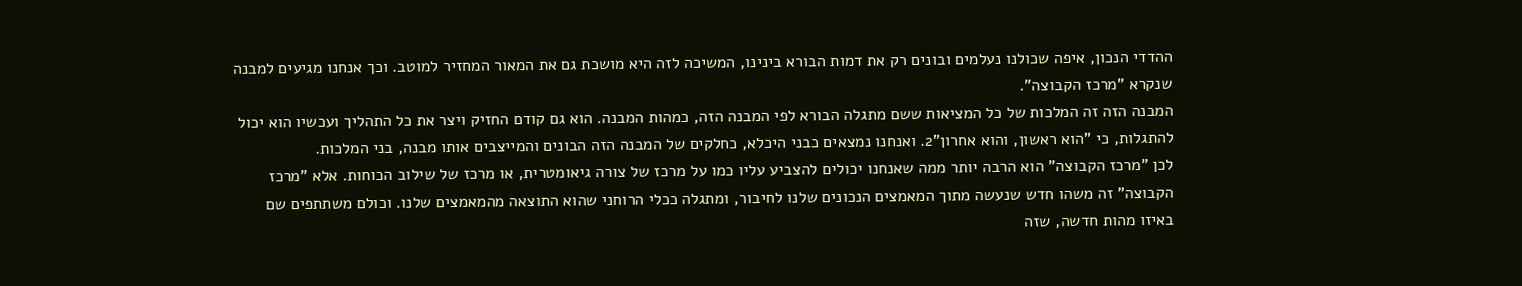ההדדי הנכון, איפה שכולנו נעלמים ובונים רק את דמות הבורא בינינו, המשיכה לזה היא מושכת גם את המאור המחזיר למוטב. וכך אנחנו מגיעים למבנה שנקרא "מרכז הקבוצה".
המבנה הזה זה המלכות של כל המציאות ששם מתגלה הבורא לפי המבנה הזה, כמהות המבנה. הוא גם קודם החזיק ויצר את כל התהליך ועכשיו הוא יכול להתגלות, כי "הוא ראשון, והוא אחרון"2. ואנחנו נמצאים כבני היכלא, כחלקים של המבנה הזה הבונים והמייצבים אותו מבנה, בני המלכות.
לכן "מרכז הקבוצה" הוא הרבה יותר ממה שאנחנו יכולים להצביע עליו כמו על מרכז של צורה גיאומטרית, או מרכז של שילוב הכוחות. אלא "מרכז הקבוצה" זה משהו חדש שנעשה מתוך המאמצים הנכונים שלנו לחיבור, ומתגלה ככלי הרוחני שהוא התוצאה מהמאמצים שלנו. וכולם משתתפים שם באיזו מהות חדשה, שזה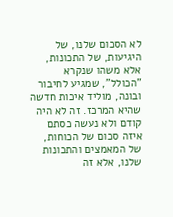לא הסכום שלנו, של היגיעות, של התכונות, אלא משהו שנקרא "הכולל", שמגיע לחיבור ובונה, מוליד איכות חדשה שהיא המרכז. זה לא היה קודם ולא נעשה כסתם איזה סכום של הכוחות, של המאמצים והתכונות שלנו, אלא זה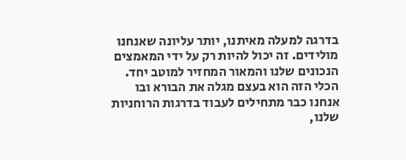בדרגה למעלה מאיתנו, יותר עליונה שאנחנו מולידים. זה יכול להיות רק על ידי המאמצים הנכונים שלנו והמאור המחזיר למוטב יחד.
הכלי הזה הוא בעצם מגלה את הבורא ובו אנחנו כבר מתחילים לעבוד בדרגות הרוחניות שלנו,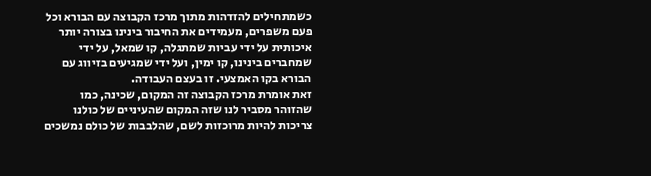כשמתחילים להזדהות מתוך מרכז הקבוצה עם הבורא וכל פעם משפרים, מעמידים את החיבור בינינו בצורה יותר איכותית על ידי עביות שמתגלה, קו שמאל, על ידי שמחברים בינינו, קו ימין, ועל ידי שמגיעים בזיווג עם הבורא בקו האמצעי. זו בעצם העבודה.
זאת אומרת מרכז הקבוצה זה המקום, שכינה, כמו שהזוהר מסביר לנו שזה המקום שהעיניים של כולנו צריכות להיות מרוכזות לשם, שהלבבות של כולם נמשכים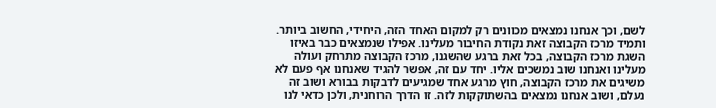לשם, וכך אנחנו נמצאים מכוונים רק למקום האחד הזה, היחידי, החשוב ביותר.
ותמיד מרכז הקבוצה זאת נקודת החיבור מעלינו. אפילו שנמצאים כבר באיזו השגת מרכז הקבוצה, בכל זאת ברגע שהשגנו, מרכז הקבוצה מתרחק ועולה מעלינו ואנחנו שוב נמשכים אליו. יחד עם זה, אפשר להגיד שאנחנו אף פעם לא משיגים את מרכז הקבוצה, חוץ מרגע אחד שמגיעים לדבקות בבורא ושוב זה נעלם, ושוב אנחנו נמצאים בהשתוקקות לזה. זו הדרך הרוחנית, ולכן כדאי לנו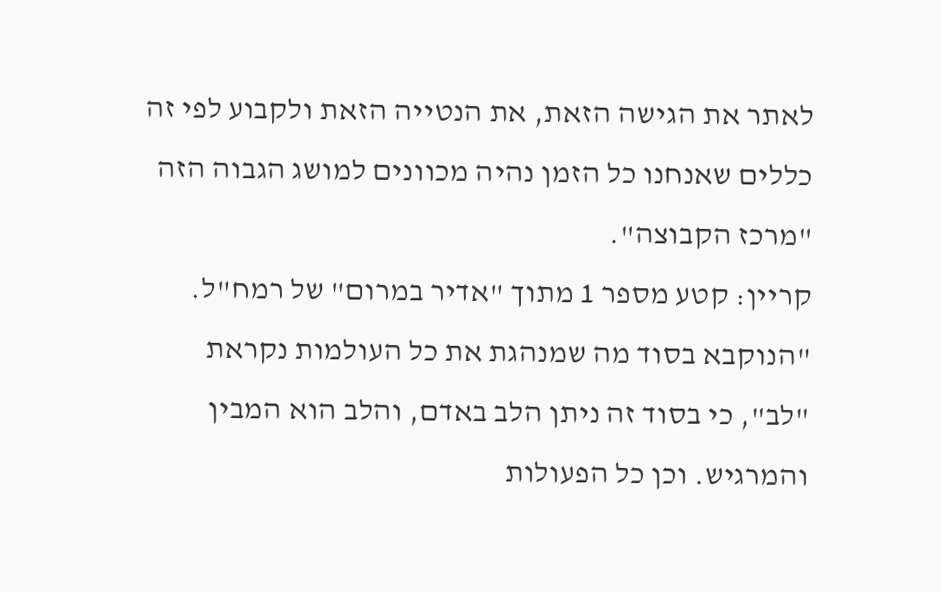לאתר את הגישה הזאת, את הנטייה הזאת ולקבוע לפי זה כללים שאנחנו כל הזמן נהיה מכוונים למושג הגבוה הזה "מרכז הקבוצה".
קריין: קטע מספר 1 מתוך "אדיר במרום" של רמח"ל.
"הנוקבא בסוד מה שמנהגת את כל העולמות נקראת "לב", כי בסוד זה ניתן הלב באדם, והלב הוא המבין והמרגיש. וכן כל הפעולות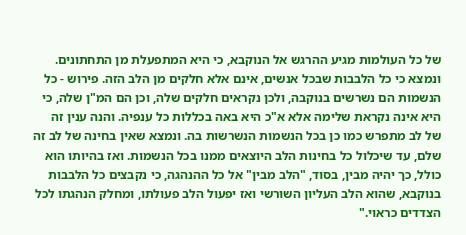של כל העולמות מגיע ההרגש אל הנוקבא, כי היא המתפעלת מן התחתונים. ונמצא כי כל הלבבות שבכל אנשים, אינם אלא חלקים מן הלב הזה. פירוש - כל הנשמות הם נשרשים בנוקבה, ולכן נקראים חלקים שלה, וכן הם המ"ן שלה, כי היא אינה נקראת שלימה אלא א"כ היא באה בכללות כל ענפיה. והנה ענין זה של לב מתפרש כמו כן בכל הנשמות הנשרשות בה. ונמצא שאין בחינה של לב זה שלם, עד שיכלול כל בחינות הלב היוצאים ממנו בכל הנשמות. ואז בהיותו הוא כולל, כך יהיה מבין, בסוד, "הלב מבין" אל כל ההנהגה, כי נקבצים כל הלבבות בנוקבא, שהוא הלב העליון השורשי ואז יפעול הלב פעולתו, ומחלק הנהגתו לכל הצדדים כראוי."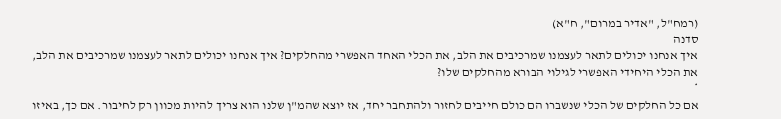(רמח"ל, "אדיר במרום", ח"א)
סדנה
איך אנחנו יכולים לתאר לעצמנו שמרכיבים את הלב, את הכלי האחד האפשרי מהחלקים? איך אנחנו יכולים לתאר לעצמנו שמרכיבים את הלב, את הכלי היחידי האפשרי לגילוי הבורא מהחלקים שלו?
*
אם כל החלקים של הכלי שנשברו הם כולם חייבים לחזור ולהתחבר יחד, אז יוצא שהמ"ן שלנו הוא צריך להיות מכוון רק לחיבור. אם כך, באיזו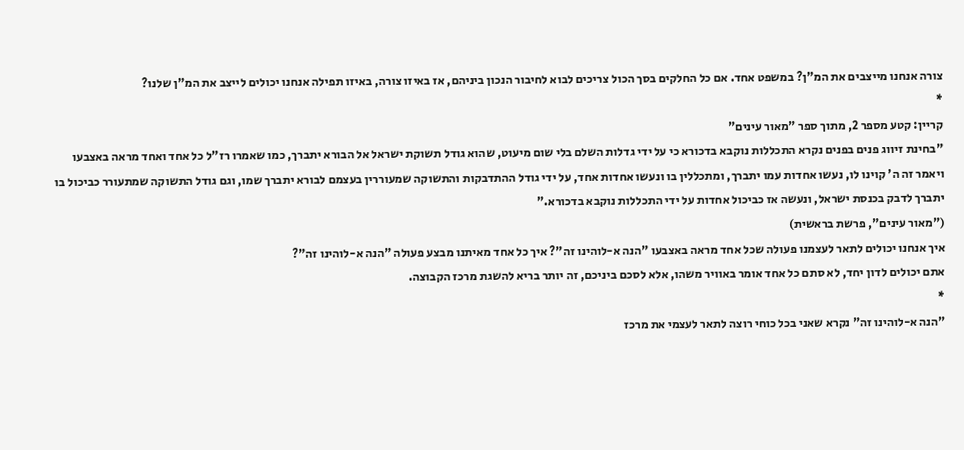צורה אנחנו מייצבים את המ"ן? במשפט אחד. אם כל החלקים בסך הכול צריכים לבוא לחיבור הנכון ביניהם, אז באיזו צורה, באיזו תפילה אנחנו יכולים לייצב את המ"ן שלנו?
*
קריין: קטע מספר 2, מתוך ספר "מאור עינים"
"בחינת זיווג פנים בפנים נקרא התכללות נוקבא בדכורא כי על ידי גדלות השלם בלי שום מיעוט, שהוא גודל תשוקת ישראל אל הבורא יתברך, כמו שאמרו רז"ל כל אחד ואחד מראה באצבעו ויאמר זה ה' קוינו לו, נעשו אחדות עמו יתברך, ומתכללין בו ונעשו אחדות אחד, על ידי גודל ההתדבקות והתשוקה שמעוררין בעצמם לבורא יתברך שמו, וגם גודל התשוקה שמתעורר כביכול בו יתברך לדבק בכנסת ישראל, ונעשה אז כביכול אחדות על ידי התכללות נוקבא בדכורא."
("מאור עינים", פרשת בראשית)
איך אנחנו יכולים לתאר לעצמנו פעולה שכל אחד מראה באצבעו "הנה א-לוהינו זה"? איך כל אחד מאיתנו מבצע פעולה "הנה א-לוהינו זה"?
אתם יכולים לדון יחד, לא סתם כל אחד אומר באוויר משהו, אלא לסכם ביניכם, זה יותר בריא להשגת מרכז הקבוצה.
*
"הנה א-לוהינו זה" נקרא שאני בכל כוחי רוצה לתאר לעצמי את מרכז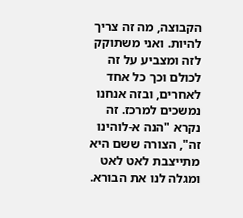הקבוצה, מה זה צריך להיות. ואני משתוקק לזה ומצביע על זה לכולם וכך כל אחד לאחרים, ובזה אנחנו נמשכים למרכז. זה נקרא "הנה א-לוהינו זה", הצורה ששם היא מתייצבת לאט לאט ומגלה לנו את הבורא.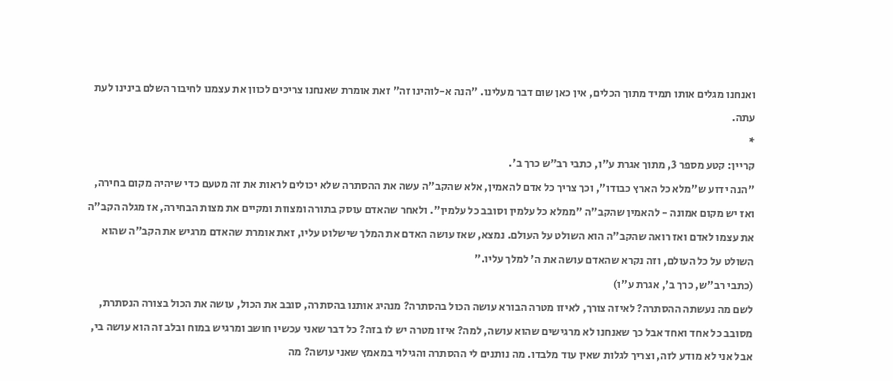ואנחנו מגלים אותו תמיד מתוך הכלים, אין כאן שום דבר מעלינו. "הנה א-לוהינו זה" זאת אומרת שאנחנו צריכים לכוון את עצמנו לחיבור השלם בינינו לעת עתה.
*
קריין: קטע מספר 3, מתוך אגרת ע"ו, כתבי רב"ש כרך ב'.
"הנה ידוע ש"מלא כל הארץ כבודו", וכך צריך כל אדם להאמין, אלא שהקב"ה עשה את ההסתרה שלא יכולים לראות את זה מטעם כדי שיהיה מקום בחירה, ואז יש מקום אמונה - להאמין שהקב"ה "ממלא כל עלמין וסובב כל עלמין". ולאחר שהאדם עוסק בתורה ומצוות ומקיים את מצות הבחירה, אז מגלה הקב"ה את עצמו לאדם ואז רואה שהקב"ה הוא השולט על העולם. נמצא, שאז עושה האדם את המלך שישלוט עליו, זאת אומרת שהאדם מרגיש את הקב"ה שהוא השולט על כל העולם, וזה נקרא שהאדם עושה את ה' למלך עליו."
(כתבי רב"ש, כרך ב', אגרת ע"ו)
לשם מה נעשתה ההסתרה? לאיזה צורך, לאיזו מטרה הבורא עושה הכול בהסתרה? מנהיג אותנו בהסתרה, סובב את הכול, עושה את הכול בצורה הנסתרת, מסובב כל אחד ואחד אבל כך שאנחנו לא מרגישים שהוא עושה, למה? איזו מטרה יש לו בזה? כל דבר שאני עכשיו חושב ומרגיש במוח ובלב זה הוא עושה בי, אבל אני לא מודע לזה, וצריך לגלות שאין עוד מלבדו. מה נותנים לי ההסתרה והגילוי במאמץ שאני עושה? מה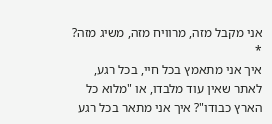אני מקבל מזה, מרוויח מזה, משיג מזה?
*
איך אני מתאמץ בכל חיי, בכל רגע, לאתר שאין עוד מלבדו, או "מלוא כל הארץ כבודו"? איך אני מתאר בכל רגע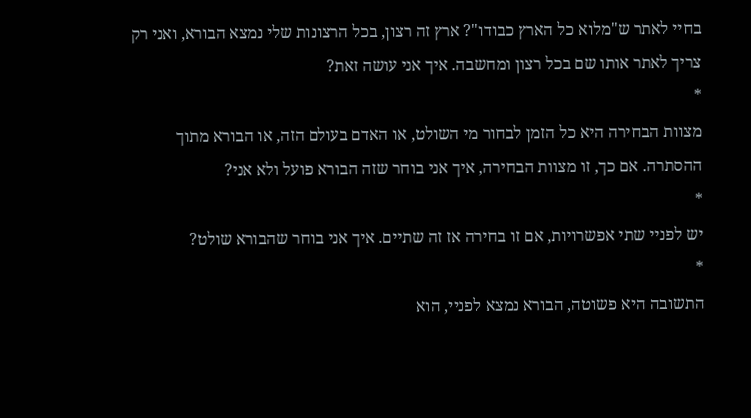בחיי לאתר ש"מלוא כל הארץ כבודו"? ארץ זה רצון, בכל הרצונות שלי נמצא הבורא, ואני רק צריך לאתר אותו שם בכל רצון ומחשבה. איך אני עושה זאת?
*
מצוות הבחירה היא כל הזמן לבחור מי השולט, או האדם בעולם הזה, או הבורא מתוך ההסתרה. אם כך, זו מצוות הבחירה, איך אני בוחר שזה הבורא פועל ולא אני?
*
יש לפניי שתי אפשרויות, אם זו בחירה אז זה שתיים. איך אני בוחר שהבורא שולט?
*
התשובה היא פשוטה, הבורא נמצא לפניי, הוא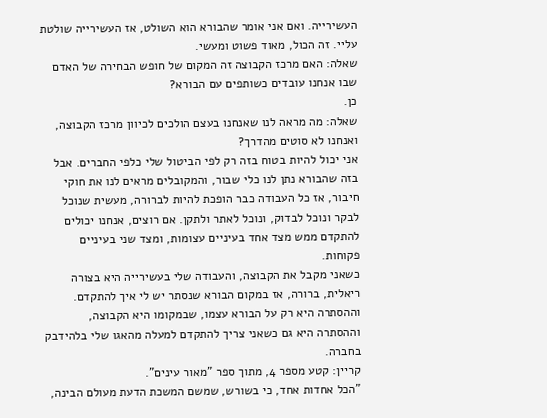העשירייה. ואם אני אומר שהבורא הוא השולט, אז העשירייה שולטת עליי. זה הכול, מאוד פשוט ומעשי.
שאלה: האם מרכז הקבוצה זה המקום של חופש הבחירה של האדם שבו אנחנו עובדים כשותפים עם הבורא?
כן.
שאלה: מה מראה לנו שאנחנו בעצם הולכים לכיוון מרכז הקבוצה, ואנחנו לא סוטים מהדרך?
אני יכול להיות בטוח בזה רק לפי הביטול שלי כלפי החברים. אבל בזה שהבורא נתן לנו כלי שבור, והמקובלים מראים לנו את חוקי חיבור, אז כל העבודה כבר הופכת להיות לברורה, מעשית שנוכל לבקר ונוכל לבדוק, ונוכל לאתר ולתקן. אם רוצים, אנחנו יכולים להתקדם ממש מצד אחד בעיניים עצומות, ומצד שני בעיניים פקוחות.
כשאני מקבל את הקבוצה, והעבודה שלי בעשירייה היא בצורה ריאלית, ברורה, אז במקום הבורא שנסתר יש לי איך להתקדם. וההסתרה היא רק על הבורא עצמו, שבמקומו היא הקבוצה, וההסתרה היא גם כשאני צריך להתקדם למעלה מהאגו שלי בלהידבק בחברה.
קריין: קטע מספר 4, מתוך ספר "מאור עינים".
"הכל אחדות אחד, כי בשורש, שמשם המשכת הדעת מעולם הבינה,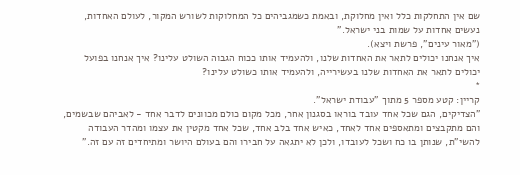שם אין התחלקות כלל ואין מחלוקת, ובאמת כשמגביהים כל המחלוקות לשורש המקור, לעולם האחדות, נעשים אחדות על שמות בני ישראל."
("מאור עינים", פרשת ויצא).
איך אנחנו יכולים לתאר את האחדות שלנו, ולהעמיד אותו ככוח הגבוה השולט עלינו? איך אנחנו בפועל יכולים לתאר את האחדות שלנו בעשירייה, ולהעמיד אותו כשולט עלינו?
*
קריין: קטע מספר 5 מתוך "עבודת ישראל".
"הצדיקים, הגם שכל אחד עובד בוראו בסגנון אחר, מכל מקום כולם מכוונים לדבר אחד - לאביהם שבשמים, והם מתקבצים ומתאספים אחד לאחד, כאיש אחד בלב אחד, שכל אחד מקטין את עצמו ומהדר העבודה להשי"ת, שנותן בו כח ושכל לעובדו, ולכן לא יתגאה על חבירו והם בעולם היושר ומתיחדים זה עם זה."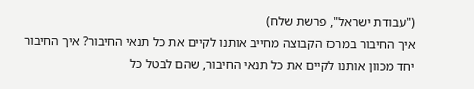("עבודת ישראל", פרשת שלח)
איך החיבור במרכז הקבוצה מחייב אותנו לקיים את כל תנאי החיבור? איך החיבור יחד מכוון אותנו לקיים את כל תנאי החיבור, שהם לבטל כל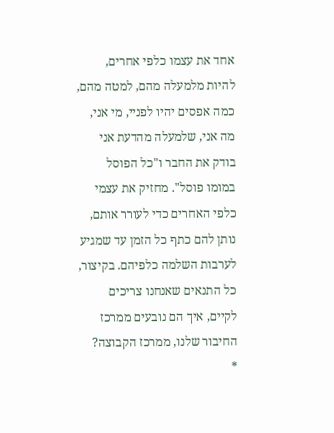אחד את עצמו כלפי אחרים, להיות מלמעלה מהם, למטה מהם, כמה אפסים יהיו לפניי, מי אני, מה אני, שלמעלה מהדעת אני בודק את החבר ו"כל הפוסל במומו פוסל". מחזיק את עצמי כלפי האחרים כדי לעורר אותם, נותן להם כתף כל הזמן עד שמגיע לערבות השלמה כלפיהם. בקיצור, כל התנאים שאנחנו צריכים לקיים, איך הם נובעים ממרכז החיבור שלנו, ממרכז הקבוצה?
*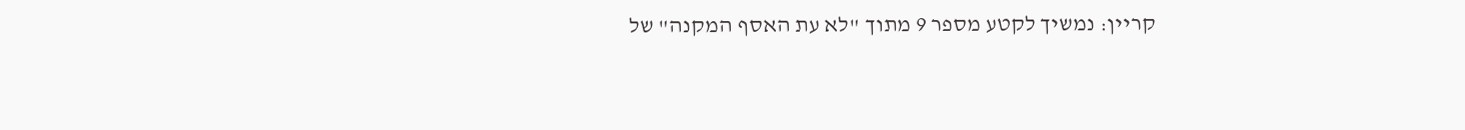קריין: נמשיך לקטע מספר 9 מתוך "לא עת האסף המקנה" של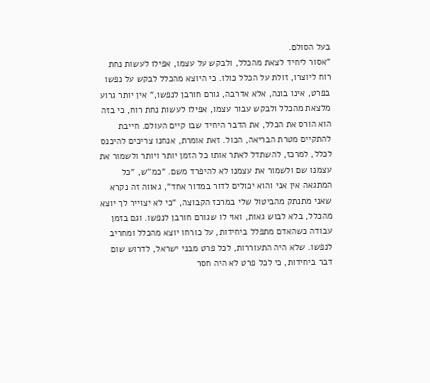בעל הסולם.
"אסור ליחיד לצאת מהכלל, ולבקש על עצמו, אפילו לעשות נחת רוח ליוצרו, זולת על הכלל כולו. כי היוצא מהכלל לבקש על נפשו בפרט, אינו בונה, אלא אדרבה, גורם חורבן לנפשו," אין יותר גרוע מלצאת מהכלל ולבקש עבור עצמו, אפילו לעשות נחת רוח, כי בזה הוא הורס את הכלל, את הדבר היחיד שבו קיים העולם. חייבת להתקיים מטרת הבריאה, הכול. זאת אומרת, אנחנו צריכים להיכנס לכלל, למרכז, להשתדל לאתר אותו כל הזמן יותר ויותר ולשמור את עצמנו שם ולשמור את עצמנו לא להיפרד משם. "כמ''ש, "כל המתגאה אין אני והוא יכולים לדור במדור אחד", גאווה זה נקרא שאני מתנתק מהביטול שלי במרכז הקבוצה, "כי לא יצוייר לך יוצא מהכלל, בלא לבוש גאות, ואוי לו שגורם חורבן לנפשו. וגם בזמן עבודה כשהאדם מתפלל ביחידות, על כורחו יוצא מהכלל ומחריב לנפשו. שלא היה התעוררות, לכל פרט מבני ישראל, לדרוש שום דבר ביחידות, כי לכל פרט לא היה חסר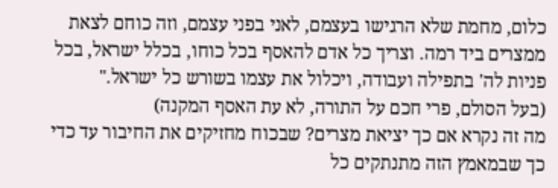כלום, מחמת שלא הרגישו בעצמם, לאני בפני עצמם, וזה כוחם לצאת ממצרים ביד רמה. וצריך כל אדם להאסף בכל כוחו, בכלל ישראל, בכל פניות לה' בתפילה ועבודה, ויכלול את עצמו בשורש כל ישראל."
(בעל הסולם, פרי חכם על התורה, לא עת האסף המקנה)
מה זה נקרא אם כך יציאת מצרים? שבכוח מחזיקים את החיבור עד כדי כך שבמאמץ הזה מתנתקים כל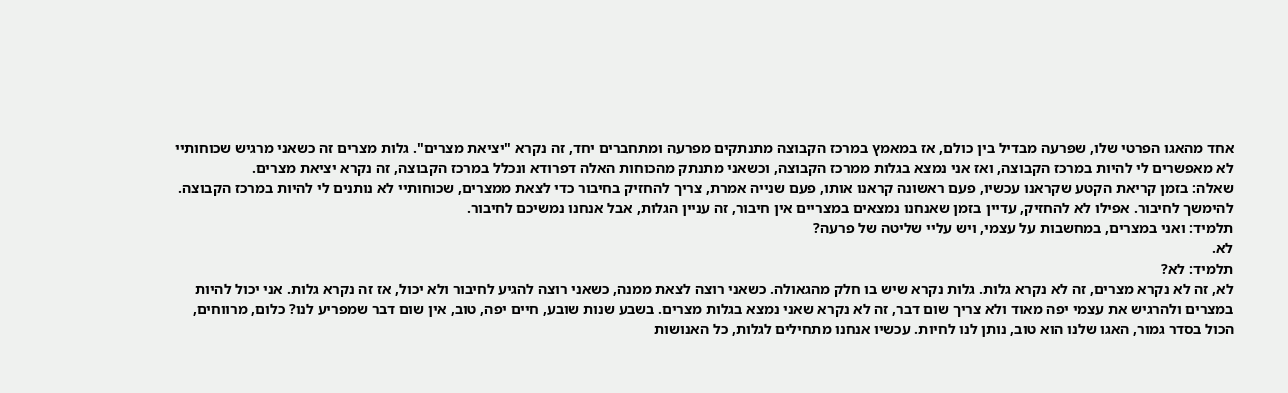אחד מהאגו הפרטי שלו, שפּרעה מבדיל בין כולם, אז במאמץ במרכז הקבוצה מתנתקים מפרעה ומתחברים יחד, זה נקרא "יציאת מצרים". גלות מצרים זה כשאני מרגיש שכוחותיי לא מאפשרים לי להיות במרכז הקבוצה, ואז אני נמצא בגלות ממרכז הקבוצה, וכשאני מתנתק מהכוחות האלה דפרודא ונכלל במרכז הקבוצה, זה נקרא יציאת מצרים.
שאלה: בזמן קריאת הקטע שקראנו עכשיו, פעם ראשונה קראנו אותו, פעם שנייה אמרת, צריך להחזיק בחיבור כדי לצאת ממצרים, שכוחותיי לא נותנים לי להיות במרכז הקבוצה.
להימשך לחיבור. אפילו לא להחזיק, עדיין בזמן שאנחנו נמצאים במצריים אין חיבור, זה עניין הגלות, אבל אנחנו נמשיכם לחיבור.
תלמיד: ואני במצרים, במחשבות על עצמי, ויש עליי שליטה של פרעה?
לא.
תלמיד: לא?
לא, זה לא נקרא מצרים, זה לא נקרא גלות. גלות נקרא שיש בו חלק מהגאולה. כשאני רוצה לצאת ממנה, כשאני רוצה להגיע לחיבור ולא יכול, אז זה נקרא גלות. אני יכול להיות במצרים ולהרגיש את עצמי יפה מאוד ולא צריך שום דבר, זה לא נקרא שאני נמצא בגלות מצרים. בשבע שנות שובע, חיים יפה, טוב, אין שום דבר שמפריע לנו? כלום, מרווחים, הכול בסדר גמור, האגו שלנו הוא טוב, נותן לנו לחיות. עכשיו אנחנו מתחילים לגלות, כל האנושות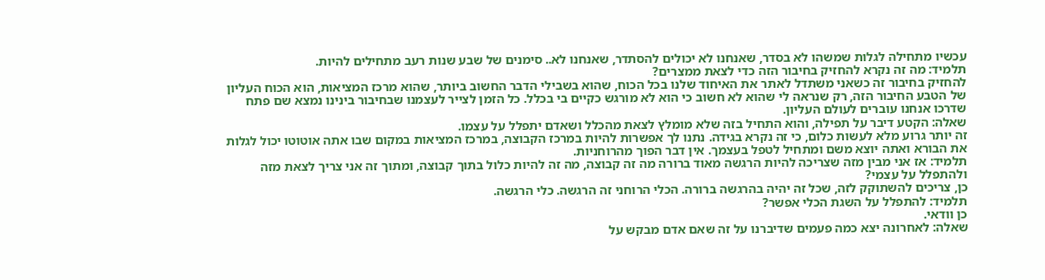עכשיו מתחילה לגלות שמשהו לא בסדר, שאנחנו לא יכולים להסתדר, שאנחנו לא.. סימנים של שבע שנות רעב מתחילים להיות.
תלמיד: מה זה נקרא להחזיק בחיבור הזה כדי לצאת ממצרים?
להחזיק בחיבור זה כשאני משתדל לאתר את האיחוד שלנו בכל הכוח, שהוא בשבילי הדבר החשוב ביותר, שהוא מרכז המציאות, הוא הכוח העליון של הטבע החיבור הזה, רק שנראה לי שהוא לא חשוב כי הוא לא מורגש כקיים בי בכלל. כל הזמן לצייר לעצמנו שבחיבור בינינו נמצא שם פתח שדרכו אנחנו עוברים לעולם העליון.
שאלה: הקטע דיבר על תפילה, והוא התחיל בזה שלא מומלץ לצאת מהכלל ושאדם יתפלל על עצמו.
זה יותר גרוע מלא לעשות כלום, כי זה נקרא בגידה. נתנו לך אפשרות להיות במרכז הקבוצה, במרכז המציאות במקום שבו אתה אוטוטו יכול לגלות את הבורא ואתה יוצא משם ומתחיל לטפל בעצמך. אין דבר הפוך מהרוחניות.
תלמיד: אז אני מבין מזה שצריכה להיות הרגשה מאוד ברורה מה זה קבוצה, מה זה להיות כלול בתוך קבוצה, ומתוך זה אני צריך לצאת מזה ולהתפלל על עצמי?
כן, צריכים להשתוקק לזה, שכל זה יהיה בהרגשה ברורה. הכלי הרוחני זה הרגשה. כלי הרגשה.
תלמיד: להתפלל על השגת הכלי אפשר?
כן וודאי.
שאלה: לאחרונה יצא כמה פעמים שדיברנו על זה שאם אדם מבקש על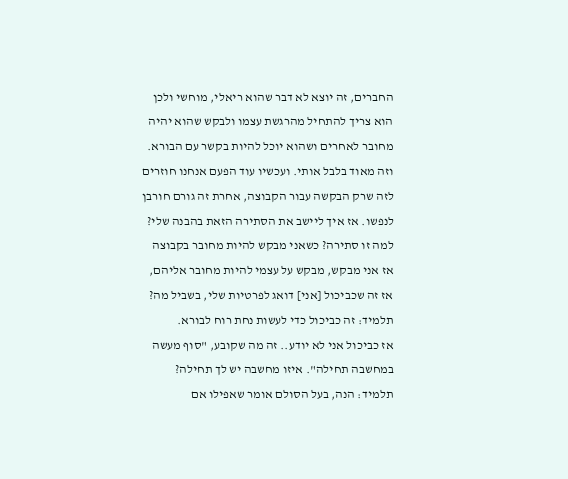החברים, זה יוצא לא דבר שהוא ריאלי, מוחשי ולכן הוא צריך להתחיל מהרגשת עצמו ולבקש שהוא יהיה מחובר לאחרים ושהוא יוכל להיות בקשר עם הבורא. וזה מאוד בלבל אותי. ועכשיו עוד הפעם אנחנו חוזרים לזה שרק הבקשה עבור הקבוצה, אחרת זה גורם חורבן לנפשו. אז איך ליישב את הסתירה הזאת בהבנה שלי?
למה זו סתירה? כשאני מבקש להיות מחובר בקבוצה אז אני מבקש, מבקש על עצמי להיות מחובר אליהם, אז זה שכביכול [אני] דואג לפרטיות שלי, בשביל מה?
תלמיד: זה כביכול כדי לעשות נחת רוח לבורא.
אז כביכול אני לא יודע.. זה מה שקובע, "סוף מעשה במחשבה תחילה". איזו מחשבה יש לך תחילה?
תלמיד: הנה, בעל הסולם אומר שאפילו אם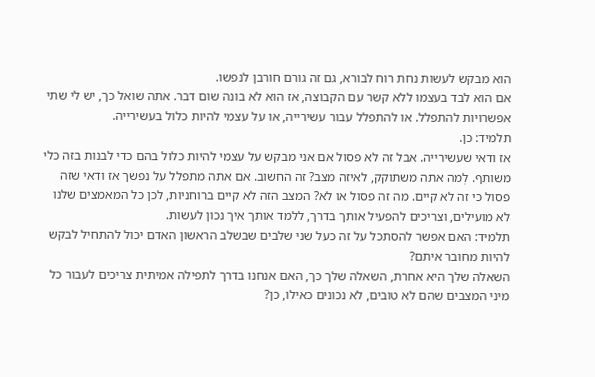הוא מבקש לעשות נחת רוח לבורא, גם זה גורם חורבן לנפשו.
אם הוא לבד בעצמו ללא קשר עם הקבוצה, אז הוא לא בונה שום דבר. אתה שואל כך, יש לי שתי אפשרויות להתפלל. או להתפלל עבור עשירייה, או על עצמי להיות כלול בעשירייה.
תלמיד: כן.
אז ודאי שעשירייה. אבל זה לא פסול אם אני מבקש על עצמי להיות כלול בהם כדי לבנות בזה כלי משותף. לְמה אתה משתוקק, לאיזה מצב? זה החשוב. אם אתה מתפלל על נפשך אז ודאי שזה פסול כי זה לא קיים. מה זה פסול או לא? המצב הזה לא קיים ברוחניות, לכן כל המאמצים שלנו לא מועילים, וצריכים להפעיל אותך בדרך, ללמד אותך איך נכון לעשות.
תלמיד: האם אפשר להסתכל על זה כעל שני שלבים שבשלב הראשון האדם יכול להתחיל לבקש להיות מחובר איתם?
השאלה שלך היא אחרת, השאלה שלך כך, האם אנחנו בדרך לתפילה אמיתית צריכים לעבור כל מיני המצבים שהם לא טובים, לא נכונים כאילו, כן?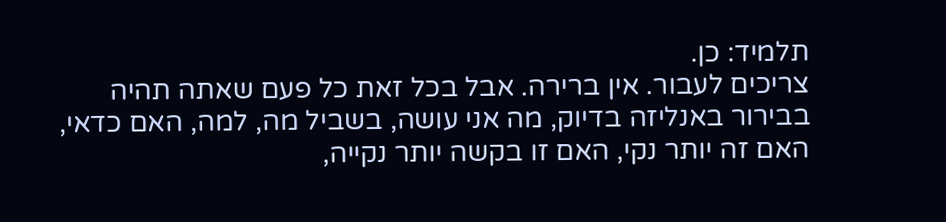תלמיד: כן.
צריכים לעבור. אין ברירה. אבל בכל זאת כל פעם שאתה תהיה בבירור באנליזה בדיוק, מה אני עושה, בשביל מה, למה, האם כדאי, האם זה יותר נקי, האם זו בקשה יותר נקייה,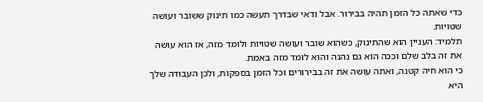כדי שאתה כל הזמן תהיה בבירור. אבל ודאי שבדרך תעשה כמו תינוק ששובר ועושה שטויות.
תלמיד: העניין הוא שהתינוק, כשהוא שובר ועושה שטויות ולומד מזה, אז הוא עושה את זה בלב שלם וככה הוא גם נהנה והוא לומד מזה באמת.
כי הוא חיה קטנה, ואתה עושה את זה בבירורים וכל הזמן בספקות, ולכן העבודה שלך היא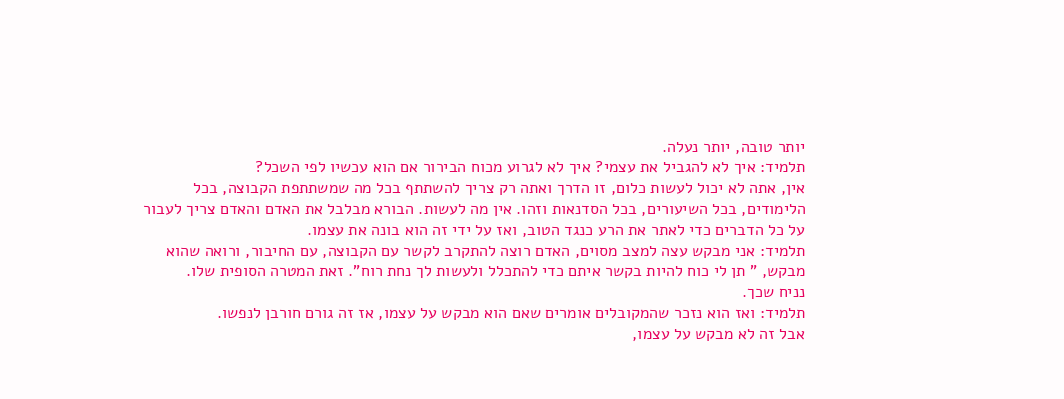יותר טובה, יותר נעלה.
תלמיד: איך לא להגביל את עצמי? איך לא לגרוע מכוח הבירור אם הוא עכשיו לפי השכל?
אין, אתה לא יכול לעשות כלום, זו הדרך ואתה רק צריך להשתתף בכל מה שמשתתפת הקבוצה, בכל הלימודים, בכל השיעורים, בכל הסדנאות וזהו. אין מה לעשות. הבורא מבלבל את האדם והאדם צריך לעבור על כל הדברים כדי לאתר את הרע כנגד הטוב, ואז על ידי זה הוא בונה את עצמו.
תלמיד: אני מבקש עצה למצב מסוים, האדם רוצה להתקרב לקשר עם הקבוצה, עם החיבור, ורואה שהוא מבקש, " תן לי כוח להיות בקשר איתם כדי להתכלל ולעשות לך נחת רוח". זאת המטרה הסופית שלו.
נניח שכך.
תלמיד: ואז הוא נזכר שהמקובלים אומרים שאם הוא מבקש על עצמו, אז זה גורם חורבן לנפשו.
אבל זה לא מבקש על עצמו,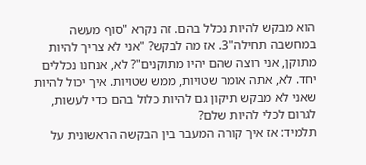הוא מבקש להיות נכלל בהם. זה נקרא "סוף מעשה במחשבה תחילה"3. אז מה לבקש? "אני לא צריך להיות מתוקן, אני רוצה שהם יהיו מתוקנים"? לא, אנחנו נכללים יחד. לא, אתה אומר שטויות, ממש שטויות. איך יכול להיות שאני לא מבקש תיקון גם להיות כלול בהם כדי לעשות, לגרום לכלי להיות שלם?
תלמיד: אז איך קורה המעבר בין הבקשה הראשונית על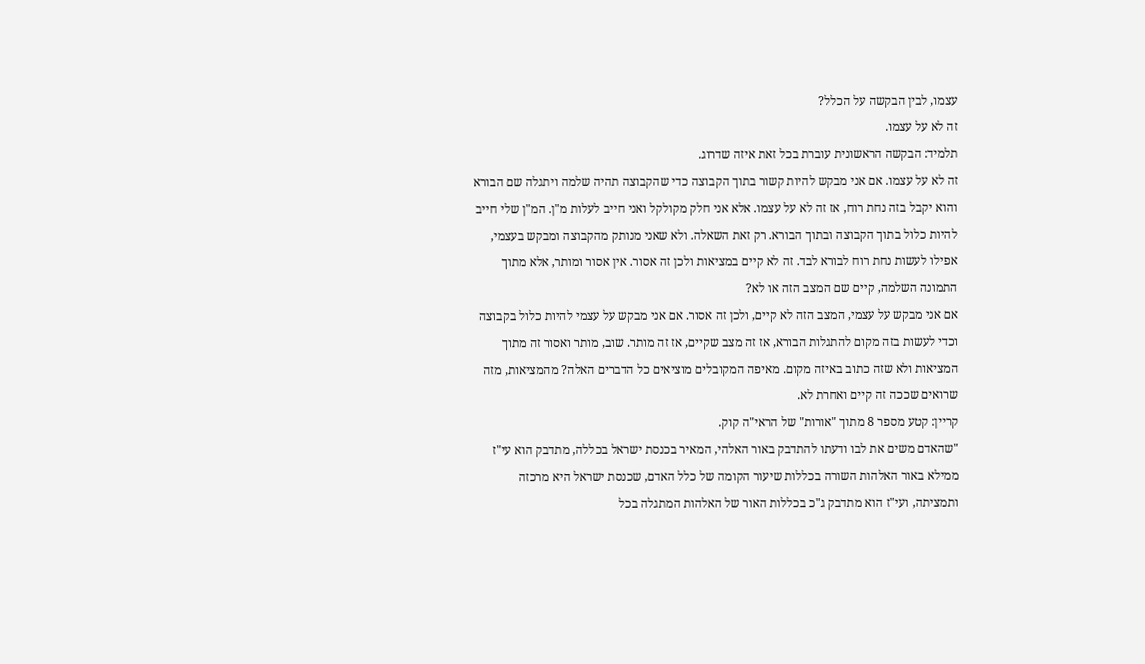עצמו, לבין הבקשה על הכלל?
זה לא על עצמו.
תלמיד: הבקשה הראשונית עוברת בכל זאת איזה שדרוג.
זה לא על עצמו. אם אני מבקש להיות קשור בתוך הקבוצה כדי שהקבוצה תהיה שלמה ויתגלה שם הבורא והוא יקבל בזה נחת רוח, אז זה לא על עצמו. אלא אני חלק מקולקל ואני חייב לעלות מ"ן. המ"ן שלי חייב להיות כלול בתוך הקבוצה ובתוך הבורא. רק זאת השאלה. ולא שאני מנותק מהקבוצה ומבקש בעצמי, אפילו לעשות נחת רוח לבורא לבד. זה לא קיים במציאות ולכן זה אסור. אין אסור ומותר, אלא מתוך התמונה השלמה, קיים שם המצב הזה או לא?
אם אני מבקש על עצמי, המצב הזה לא קיים, ולכן זה אסור. אם אני מבקש על עצמי להיות כלול בקבוצה וכדי לעשות בזה מקום להתגלות הבורא, אז זה מצב שקיים, אז זה מותר. שוב, מותר ואסור זה מתוך המציאות ולא שזה כתוב באיזה מקום. מאיפה המקובלים מוציאים כל הדברים האלה? מהמציאות, מזה שרואים שככה זה קיים ואחרת לא.
קריין: קטע מספר 8 מתוך "אורות" של הראי"ה קוק.
"שהאדם משים את לבו ודעתו להתדבק באור האלהי, המאיר בכנסת ישראל בכללה, מתדבק הוא עי"ז ממילא באור האלהות השורה בכללות שיעור הקומה של כלל האדם, שכנסת ישראל היא מרכזה ותמציתה, ועי"ז הוא מתדבק ג"כ בכללות האור של האלהות המתגלה בכל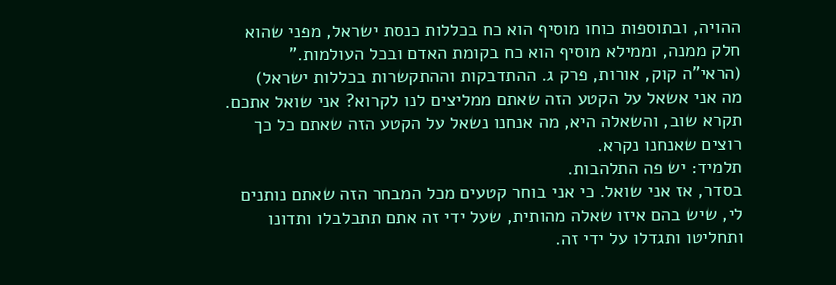ההויה, ובתוספות כוחו מוסיף הוא כח בכללות כנסת ישראל, מפני שהוא חלק ממנה, וממילא מוסיף הוא כח בקומת האדם ובכל העולמות."
(הראי"ה קוק, אורות, פרק ג. ההתדבקות וההתקשרות בכללות ישראל)
מה אני אשאל על הקטע הזה שאתם ממליצים לנו לקרוא? אני שואל אתכם. תקרא שוב, והשאלה היא, מה אנחנו נשאל על הקטע הזה שאתם כל כך רוצים שאנחנו נקרא.
תלמיד: יש פה התלהבות.
בסדר, אז אני שואל. כי אני בוחר קטעים מכל המבחר הזה שאתם נותנים לי, שיש בהם איזו שאלה מהותית, שעל ידי זה אתם תתבלבלו ותדונו ותחליטו ותגדלו על ידי זה.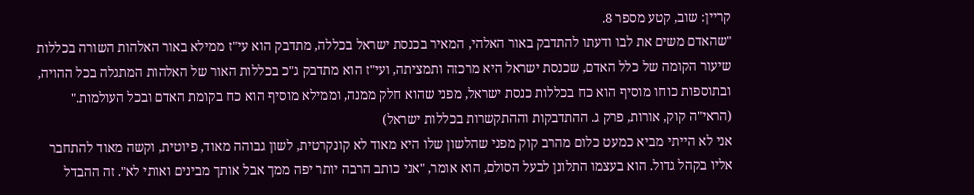קריין: שוב, קטע מספר 8.
"שהאדם משים את לבו ודעתו להתדבק באור האלהי, המאיר בכנסת ישראל בכללה, מתדבק הוא עי"ז ממילא באור האלהות השורה בכללות שיעור הקומה של כלל האדם, שכנסת ישראל היא מרכזה ותמציתה, ועי"ז הוא מתדבק ג"כ בכללות האור של האלהות המתגלה בכל ההויה, ובתוספות כוחו מוסיף הוא כח בכללות כנסת ישראל, מפני שהוא חלק ממנה, וממילא מוסיף הוא כח בקומת האדם ובכל העולמות."
(הראי"ה קוק, אורות, פרק ג. ההתדבקות וההתקשרות בכללות ישראל)
אני לא הייתי מביא כמעט כלום מהרב קוק מפני שהלשון שלו היא מאוד לא קונקרטית, לשון גבוהה מאוד, פיוטית, וקשה מאוד להתחבר אליו בקהל גדול. הוא בעצמו התלונן לבעל הסולם, הוא אומר, "אני כותב הרבה יותר יפה ממך אבל אותך מבינים ואותי לא". זה ההבדל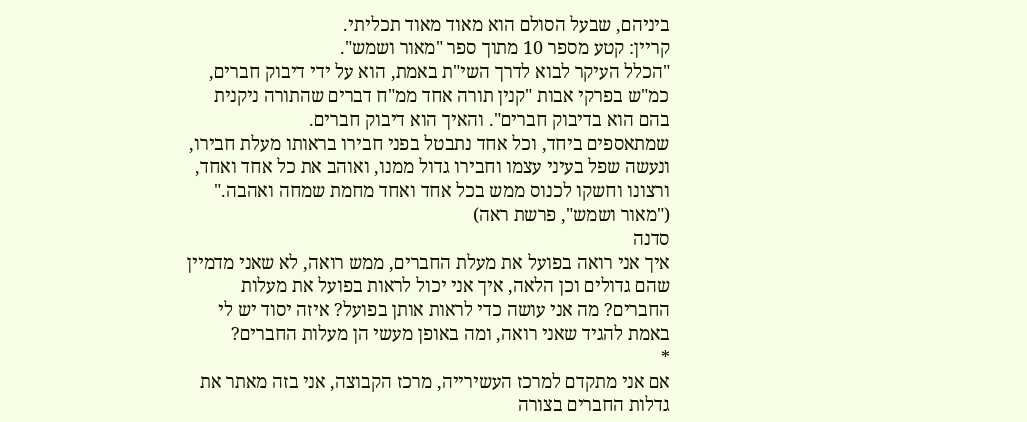ביניהם, שבעל הסולם הוא מאוד מאוד תכליתי.
קריין: קטע מספר 10 מתוך ספר "מאור ושמש".
"הכלל העיקר לבוא לדרך השי"ת באמת, הוא על ידי דיבוק חברים, כמ"ש בפרקי אבות "קנין תורה אחד ממ"ח דברים שהתורה ניקנית בהם הוא בדיבוק חברים". והאיך הוא דיבוק חברים.
שמתאספים ביחד, וכל אחד נתבטל בפני חבירו בראותו מעלת חבירו, ונעשה שפל בעיני עצמו וחבירו גדול ממנו, ואוהב את כל אחד ואחד, ורצונו וחשקו לכנוס ממש בכל אחד ואחד מחמת שמחה ואהבה."
("מאור ושמש", פרשת ראה)
סדנה
איך אני רואה בפועל את מעלת החברים, ממש רואה, לא שאני מדמיין שהם גדולים וכן הלאה, איך אני יכול לראות בפועל את מעלות החברים? מה אני עושה כדי לראות אותן בפועל? איזה יסוד יש לי באמת להגיד שאני רואה, ומה באופן מעשי הן מעלות החברים?
*
אם אני מתקדם למרכז העשירייה, מרכז הקבוצה, אני בזה מאתר את גדלות החברים בצורה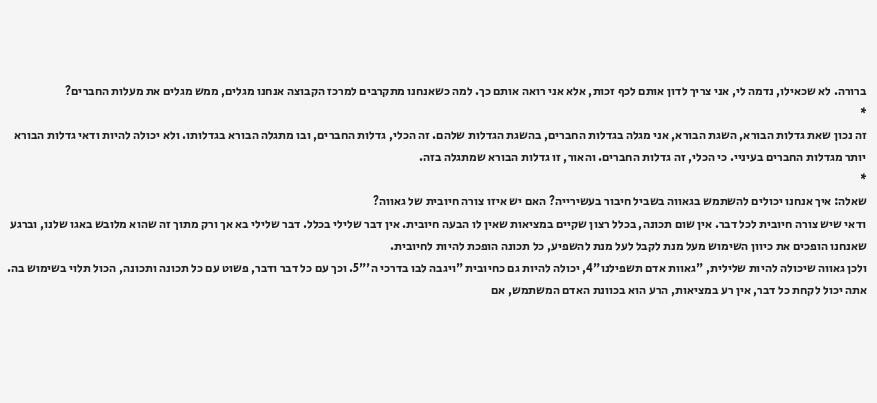ברורה. לא שכאילו, נדמה לי, אני צריך לדון אותם לכף זכות, אלא אני רואה אותם כך. למה כשאנחנו מתקרבים למרכז הקבוצה אנחנו מגלים, ממש מגלים את מעלות החברים?
*
זה נכון שאת גדלות הבורא, השגת הבורא, אני מגלה בגדלות החברים, בהשגת הגדלות שלהם. זה הכלי, גדלות החברים, ובו מתגלה הבורא בגדלותו. ולא יכולה להיות ודאי גדלות הבורא יותר מגדלות החברים בעיניי. כי הכלי, זה גדלות החברים. והאור, זו גדלות הבורא שמתגלה בזה.
*
שאלה: איך אנחנו יכולים להשתמש בגאווה בשביל חיבור בעשירייה? האם יש איזו צורה חיובית של גאווה?
ודאי שיש צורה חיובית לכל דבר. אין שום תכונה, בכלל רצון שקיים במציאות שאין לו הבעה חיובית. אין דבר שלילי בכלל. דבר שלילי בא אך ורק מתוך זה שהוא מלובש באגו שלנו, וברגע שאנחנו הופכים את כיוון השימוש מעל מנת לקבל לעל מנת להשפיע, כל תכונה הופכת להיות לחיובית.
ולכן גאווה שיכולה להיות שלילית, "גאוות אדם תשפילנו"4, יכולה להיות גם כחיובית "ויגבה לבו בדרכי ה'"5. וכך עם כל דבר ודבר, פשוט עם כל תכונה ותכונה, הכול תלוי בשימוש בה. אתה יכול לקחת כל דבר, אין רע במציאות, הרע הוא בכוונת האדם המשתמש, אם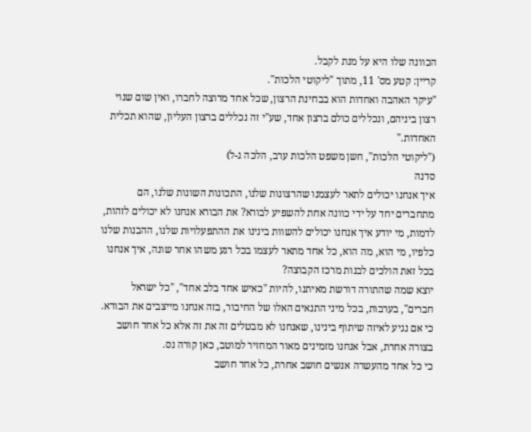הכוונה שלו היא על מנת לקבל.
קריין: קטע מס' 11, מתוך "ליקוטי הלכות".
"עיקר האהבה ואחדות הוא בבחינת הרצון, שכל אחד מרוצה לחברו, ואין שום שנוי רצון ביניהם, ונכללים כולם ברצון אחד, שע"י זה נכללים ברצון העליון, שהוא תכלית האחדות."
("ליקוטי הלכות", חשן משפט הלכות ערב, הלכה ג-ל)
סדנה
איך אנחנו יכולים לתאר לעצמנו שהרצונות שלנו, התכונות השונות שלנו, הם מתחברים יחד על ידי כוונה אחת להשפיע לבורא? את הבורא אנחנו לא יכולים לזהות, לדמות, מי יודע איך אנחנו יכולים להשוות בינינו את ההתפעלויות שלנו, ההבנות שלנו כלפיו, מי הוא, מה הוא, כל אחד מתאר לעצמו בכל רגע משהו אחר שונה, איך אנחנו בכל זאת הולכים לבנות מרכז הקבוצה?
יוצא שמה שהתורה דורשת מאיתנו, להיות "כאיש אחד בלב אחד", "כל ישראל חברים", בערבות, בכל מיני התנאים האלו של החיבור, בזה אנחנו מייצבים את הבורא. כי אם נגיע לאיזה שיתוף בינינו, שאנחנו לא מבטלים זה את זה אלא כל אחד חושב בצורה אחרת, אבל אנחנו מזמינים מאור המחזיר למוטב, כאן קורה נס.
כי כל אחד מהעשרה אנשים חושב אחרת, כל אחד חושב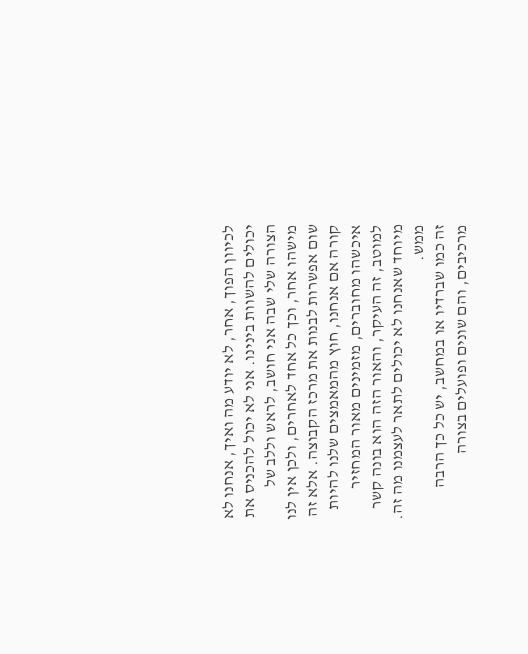לכיוון הפוך, אחר, לא יודע מה ואיך, אנחנו לא יכולים להשוות בינינו. אני לא יכול להכניס את הצורה שלי שבה אני חושב, לראש וללב של מישהו אחר, וכך כל אחד לאחרים, ולכן אין לנו שום אפשרות לבנות את מרכז הקבוצה. אלא זה קורה אם אנחנו, חוץ מהמאמצים שלנו להיות איכשהו מחוברים, מזמינים מאור המחזיר למוטב, זה העיקר, והאור הזה הוא בונה קשר מיוחד שאנחנו לא יכולים לתאר לעצמנו מה זה. ממש.
זה כמו שברדיו או במחשב, יש כל כך הרבה מרכיבים, והם שונים ופועלים בצורה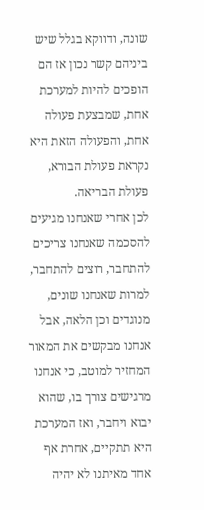שונה, ודווקא בגלל שיש ביניהם קשר נכון אז הם הופכים להיות למערכת אחת, שמבצעת פעולה אחת, והפעולה הזאת היא נקראת פעולת הבורא, פעולת הבריאה.
לכן אחרי שאנחנו מגיעים להסכמה שאנחנו צריכים להתחבר, רוצים להתחבר, למרות שאנחנו שונים, מנוגדים וכן הלאה, אבל אנחנו מבקשים את המאור המחזיר למוטב, כי אנחנו מרגישים צורך בו, שהוא יבוא ויחבר, ואז המערכת היא תתקיים, אחרת אף אחד מאיתנו לא יהיה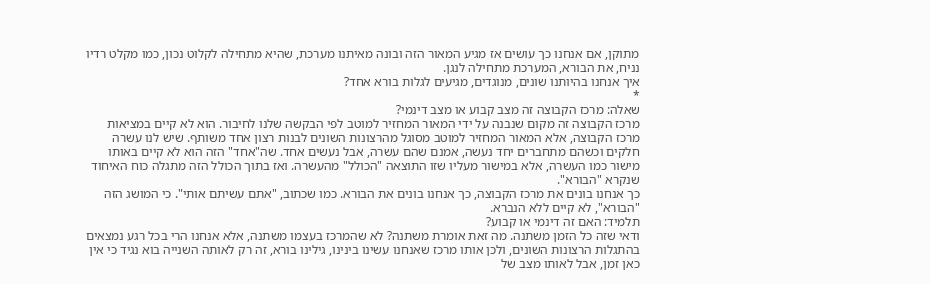מתוקן, אם אנחנו כך עושים אז מגיע המאור הזה ובונה מאיתנו מערכת, שהיא מתחילה לקלוט נכון, כמו מקלט רדיו נניח, את הבורא, המערכת מתחילה לנגן.
איך אנחנו בהיותנו שונים, מנוגדים, מגיעים לגלות בורא אחד?
*
שאלה: מרכז הקבוצה זה מצב קבוע או מצב דינמי?
מרכז הקבוצה זה מקום שנבנה על ידי המאור המחזיר למוטב לפי הבקשה שלנו לחיבור. הוא לא קיים במציאות מרכז הקבוצה, אלא המאור המחזיר למוטב מסוגל מהרצונות השונים לבנות רצון אחד משותף. שיש לנו עשרה חלקים וכשהם מתחברים יחד נעשה, אמנם שהם עשרה, אבל נעשים אחד. שה"אחד" הזה הוא לא קיים באותו מישור כמו העשרה, אלא במישור מעליו שזו התוצאה "הכולל" מהעשרה. ואז בתוך הכולל הזה מתגלה כוח האיחוד שנקרא "הבורא".
כך אנחנו בונים את מרכז הקבוצה, כך אנחנו בונים את הבורא. כמו שכתוב, "אתם עשיתם אותי". כי המושג הזה "הבורא", לא קיים ללא הנברא.
תלמיד: האם זה דינמי או קבוע?
ודאי שזה כל הזמן משתנה. מה זאת אומרת משתנה? לא שהמרכז בעצמו משתנה, אלא אנחנו הרי בכל רגע נמצאים בהתגלות הרצונות השונים, ולכן אותו מרכז שאנחנו עשינו בינינו, גילינו בורא, זה רק לאותה השנייה בוא נגיד כי אין כאן זמן, אבל לאותו מצב של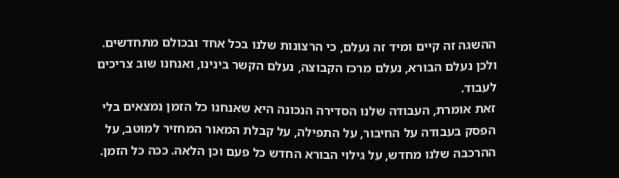ההשגה זה קיים ומיד זה נעלם, כי הרצונות שלנו בכל אחד ובכולם מתחדשים. ולכן נעלם הבורא, נעלם מרכז הקבוצה, נעלם הקשר בינינו, ואנחנו שוב צריכים לעבוד.
זאת אומרת, העבודה שלנו הסדירה הנכונה היא שאנחנו כל הזמן נמצאים בלי הפסק בעבודה על החיבור, על התפילה, על קבלת המאור המחזיר למוטב, על ההרכבה שלנו מחדש, על גילוי הבורא החדש כל פעם וכן הלאה. ככה כל הזמן.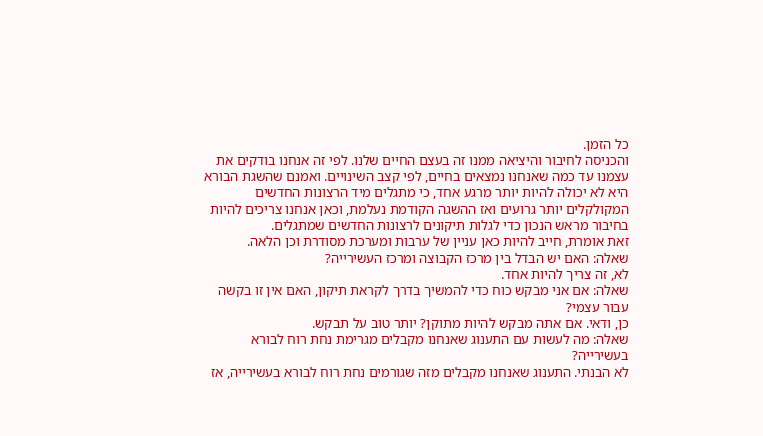כל הזמן.
והכניסה לחיבור והיציאה ממנו זה בעצם החיים שלנו. לפי זה אנחנו בודקים את עצמנו עד כמה שאנחנו נמצאים בחיים, לפי קצב השינויים. ואמנם שהשגת הבורא היא לא יכולה להיות יותר מרגע אחד, כי מתגלים מיד הרצונות החדשים המקולקלים יותר גרועים ואז ההשגה הקודמת נעלמת, וכאן אנחנו צריכים להיות בחיבור מראש הנכון כדי לגלות תיקונים לרצונות החדשים שמתגלים.
זאת אומרת, חייב להיות כאן עניין של ערבות ומערכת מסודרת וכן הלאה.
שאלה: האם יש הבדל בין מרכז הקבוצה ומרכז העשירייה?
לא, זה צריך להיות אחד.
שאלה: אם אני מבקש כוח כדי להמשיך בדרך לקראת תיקון, האם אין זו בקשה עבור עצמי?
כן, ודאי. אם אתה מבקש להיות מתוקן? יותר טוב על תבקש.
שאלה: מה לעשות עם התענוג שאנחנו מקבלים מגרימת נחת רוח לבורא בעשירייה?
לא הבנתי. התענוג שאנחנו מקבלים מזה שגורמים נחת רוח לבורא בעשירייה, אז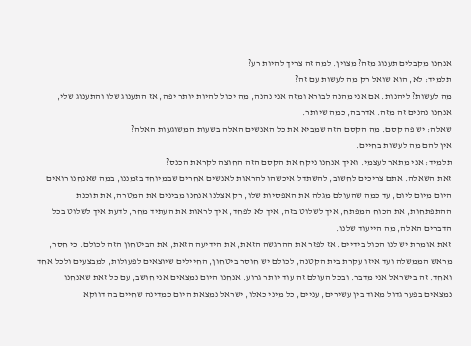אנחנו מקבלים תענוג מזה? מצוין. למה זה צריך להיות רע?
תלמיד: לא, הוא שואל רק מה לעשות עם זה?
מה לעשות? ליהנות. אם אני מהנה לבורא ומזה אני נהנה, מה יכול להיות יותר יפה, אז התענוג שלו והתענוג שלי, אנחנו נהנים זה מזה. אדרבה, כמה שיותר.
שאלה: יש פה קסם. מה הקסם הזה שמביא את כל האנשים האלה בשעות המשוגעות האלה?
אין להם מה לעשות בחיים.
תלמיד: אני מתאר לעצמי. ואיך אנחנו ניקח את הקסם הזה החוצה לקראת הכנס?
זאת השאלה. אתם צריכים לחשוב, להשתדל איכשהו להראות לאנשים אחרים שבמיוחד בזמננו, במה שאנחנו רואים היום מיום ליום, עד כמה שהעולם מגלה את האפסיות שלו, רק אצלנו אנחנו מבינים את המטרה, את תוכנת ההתפתחות, את הכוח המפתח, איך לשלוט בזה, איך לא לפחד, איך לראות את העתיד מחר, לדעת איך לשלוט בכל הדברים האלה, מה הייעוד שלנו.
זאת אומרת יש לנו הכול בידיים. אז לפזר את ההרגשה הזאת, את הידיעה הזאת, את הביטחון הזה לכולם. כי חסר, מראש הממשלה ועד איזו עקרת בית הקטנה, לכולם יש חוסר ביטחון, החיילים שיוצאים לפעולות, למבצעים ולכל אחד ואחד. זה בישראל אני מדבר. ובכל העולם זה עוד יותר גרוע. אנחנו היום נמצאים אני חושב, עם כל זאת שאנחנו נמצאים בפער גדול מאוד בין עשירים, עניים, כל מיני כאלו, ישראל נמצאת היום כמדינה שחיים בה דווקא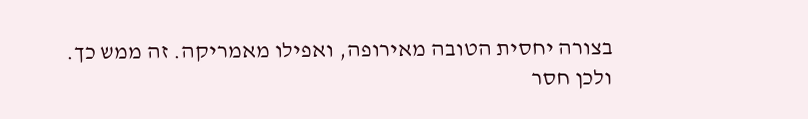בצורה יחסית הטובה מאירופה, ואפילו מאמריקה. זה ממש כך.
ולכן חסר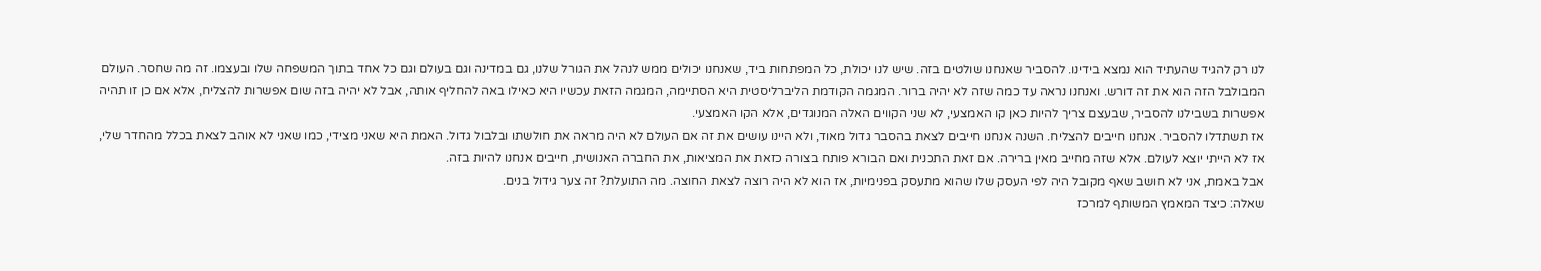לנו רק להגיד שהעתיד הוא נמצא בידינו. להסביר שאנחנו שולטים בזה. שיש לנו יכולת, כל המפתחות ביד, שאנחנו יכולים ממש לנהל את הגורל שלנו, גם במדינה וגם בעולם וגם כל אחד בתוך המשפחה שלו ובעצמו. זה מה שחסר. העולם המבולבל הזה הוא את זה דורש. ואנחנו נראה עד כמה שזה לא יהיה ברור. המגמה הקודמת הליברליסטית היא הסתיימה, המגמה הזאת עכשיו היא כאילו באה להחליף אותה, אבל לא יהיה בזה שום אפשרות להצליח, אלא אם כן זו תהיה אפשרות בשבילנו להסביר, שבעצם צריך להיות כאן קו האמצעי, לא שני הקווים האלה המנוגדים, אלא הקו האמצעי.
אז תשתדלו להסביר. אנחנו חייבים להצליח. השנה אנחנו חייבים לצאת בהסבר גדול מאוד, ולא היינו עושים את זה אם העולם לא היה מראה את חולשתו ובלבול גדול. האמת היא שאני מצידי, כמו שאני לא אוהב לצאת בכלל מהחדר שלי, אז לא הייתי יוצא לעולם. אלא שזה מחייב מאין ברירה. אם זאת התכנית ואם הבורא פותח בצורה כזאת את המציאות, את החברה האנושית, חייבים אנחנו להיות בזה.
אבל באמת, אני לא חושב שאף מקובל היה לפי העסק שלו שהוא מתעסק בפנימיות, אז הוא לא היה רוצה לצאת החוצה. מה התועלת? זה צער גידול בנים.
שאלה: כיצד המאמץ המשותף למרכז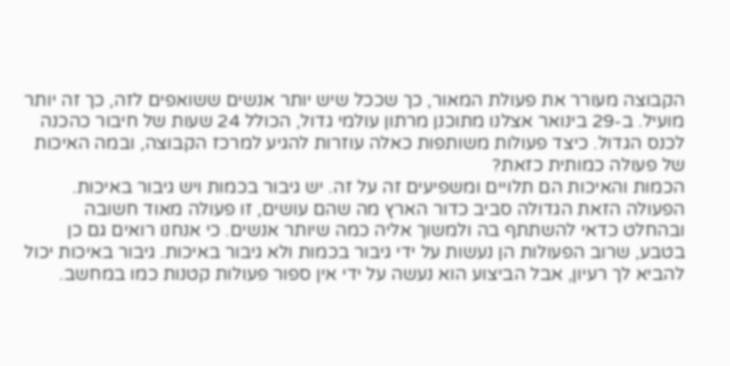הקבוצה מעורר את פעולת המאור, כך שככל שיש יותר אנשים ששואפים לזה, כך זה יותר מועיל. ב-29 בינואר אצלנו מתוכנן מרתון עולמי גדול, הכולל 24 שעות של חיבור כהכנה לכנס הגדול. כיצד פעולות משותפות כאלה עוזרות להגיע למרכז הקבוצה, ובמה האיכות של פעולה כמותית כזאת?
הכמות והאיכות הם תלויים ומשפיעים זה על זה. יש גיבור בכמות ויש גיבור באיכות. הפעולה הזאת הגדולה סביב כדור הארץ מה שהם עושים, זו פעולה מאוד חשובה ובהחלט כדאי להשתתף בה ולמשוך אליה כמה שיותר אנשים. כי אנחנו רואים גם כן בטבע, שרוב הפעולות הן נעשות על ידי גיבור בכמות ולא גיבור באיכות. גיבור באיכות יכול להביא לך רעיון, אבל הביצוע הוא נעשה על ידי אין ספור פעולות קטנות כמו במחשב.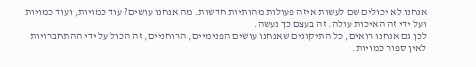אנחנו לא יכולים שם לעשות איזה פעולות מהותיות חדשות. מה אנחנו עושים? עוד כמויות, ועוד כמויות ועל ידי זה האיכות עולה. זה בעצם כך נעשה.
לכן גם אנחנו רואים, כל התיקונים שאנחנו עושים הפנימיים, הרוחניים, זה הכול על ידי ההתחברויות לאין ספור כמויות.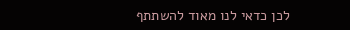לכן כדאי לנו מאוד להשתתף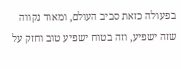בפעולה כזאת סביב העולם, ומאוד נקווה שזה ישפיע, וזה בטוח ישפיע טוב וחזק על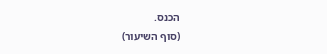הכנס.
(סוף השיעור)